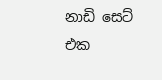නාඩි සෙට් එක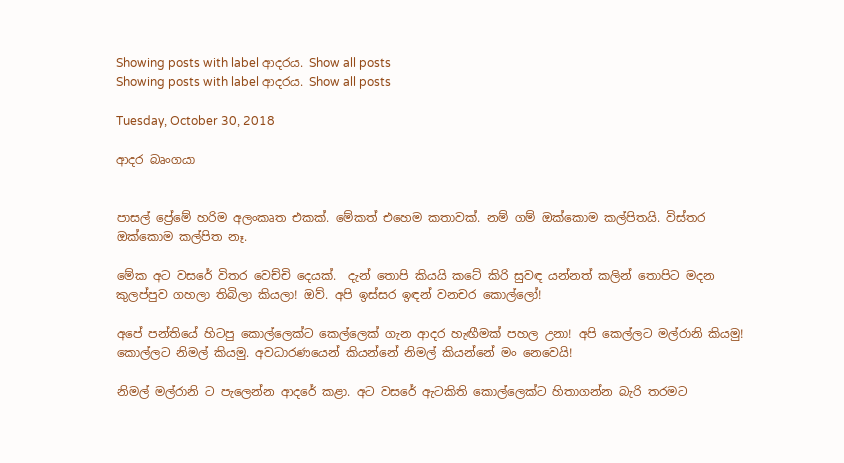Showing posts with label ආදරය. Show all posts
Showing posts with label ආදරය. Show all posts

Tuesday, October 30, 2018

ආදර බෘංගයා


පාසල් ප්‍රේමේ හරිම අලංකෘත එකක්. මේකත් එහෙම කතාවක්. නම් ගම් ඔක්කොම කල්පිතයි. විස්තර ඔක්කොම කල්පිත නෑ.

මේක අට වසරේ විතර වෙච්චි දෙයක්.  දැන් තොපි කියයි කටේ කිරි සුවඳ යන්නත් කලින් තොපිට මදන කුලප්පුව ගහලා තිබිලා කියලා! ඔව්. අපි ඉස්සර ඉඳන් වනචර කොල්ලෝ!

අපේ පන්තියේ හිටපු කොල්ලෙක්ට කෙල්ලෙක් ගැන ආදර හැඟීමක් පහල උනා! අපි කෙල්ලට මල්රානි කියමු! කොල්ලට නිමල් කියමු. අවධාරණයෙන් කියන්නේ නිමල් කියන්නේ මං නෙවෙයි!

නිමල් මල්රානි ට පැලෙන්න ආදරේ කළා. අට වසරේ ඇටකිති කොල්ලෙක්ට හිතාගන්න බැරි තරමට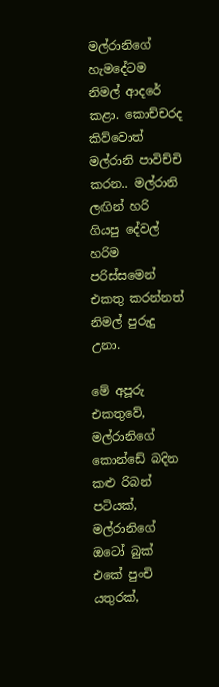මල්රානිගේ හැමදේටම නිමල් ආදරේ කළා. කොච්චරද කිව්වොත් මල්රානි පාවිච්චි කරන.. මල්රානි ලඟින් හරි ගියපු දේවල් හරිම පරිස්සමෙන් එකතු කරන්නත් නිමල් පුරුදු උනා.

මේ අපූරු එකතුවේ, මල්රානිගේ කොන්ඩේ බදින කළු රිබන් පටියක්, මල්රානිගේ ඔටෝ බුක් එකේ පුංචි යතුරක්,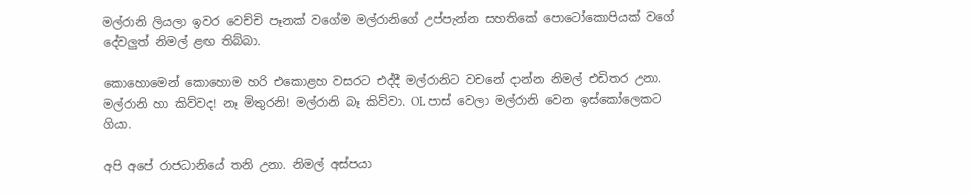මල්රානි ලියලා ඉවර වෙච්චි පෑනක් වගේම මල්රානිගේ උප්පැන්න සහතිකේ පොටෝකොපියක් වගේ දේවලුත් නිමල් ළඟ තිබ්බා.

කොහොමෙන් කොහොම හරි එකොළහ වසරට එද්දී මල්රානිට වචනේ දාන්න නිමල් එඩිතර උනා. මල්රානි හා කිව්වද! නෑ මිතුරනි! මල්රානි බෑ කිව්වා. OL පාස් වෙලා මල්රානි වෙන ඉස්කෝලෙකට ගියා.

අපි අපේ රාජධානියේ තනි උනා. නිමල් අස්පයා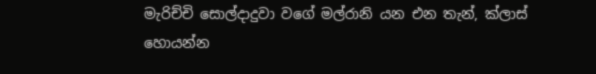මැරිච්චි සොල්දාදුවා වගේ මල්රානි යන එන තැන්, ක්ලාස් හොයන්න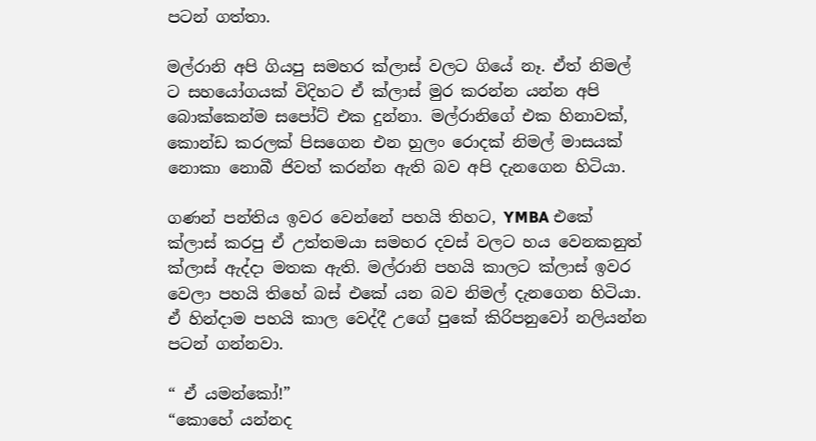පටන් ගත්තා.

මල්රානි අපි ගියපු සමහර ක්ලාස් වලට ගියේ නෑ. ඒත් නිමල් ට සහයෝගයක් විදිහට ඒ ක්ලාස් මුර කරන්න යන්න අපි බොක්කෙන්ම සපෝට් එක දුන්නා. මල්රානිගේ එක හිනාවක්, කොන්ඩ කරලක් පිසගෙන එන හුලං රොදක් නිමල් මාසයක් නොකා නොබී ජිවත් කරන්න ඇති බව අපි දැනගෙන හිටියා.

ගණන් පන්තිය ඉවර වෙන්නේ පහයි තිහට, YMBA එකේ ක්ලාස් කරපු ඒ උත්තමයා සමහර දවස් වලට හය වෙනකනුත් ක්ලාස් ඇද්දා මතක ඇති. මල්රානි පහයි කාලට ක්ලාස් ඉවර වෙලා පහයි තිහේ බස් එකේ යන බව නිමල් දැනගෙන හිටියා. ඒ හින්දාම පහයි කාල වෙද්දී උගේ පුකේ කිරිපනුවෝ නලියන්න පටන් ගන්නවා.

“ ඒ යමන්කෝ!”
“කොහේ යන්නද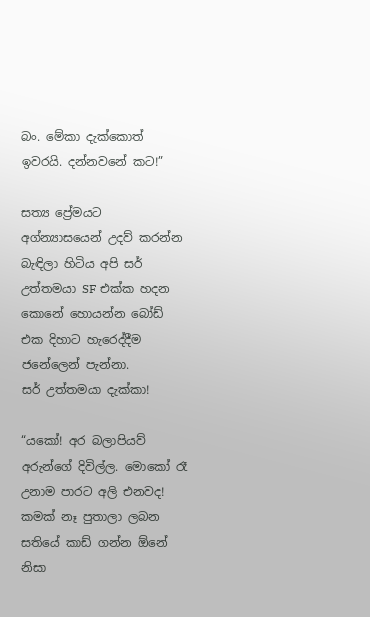බං. මේකා දැක්කොත් ඉවරයි. දන්නවනේ කට!”

සත්‍ය ප්‍රේමයට අග්න්‍යාසයෙන් උදව් කරන්න බැඳිලා හිටිය අපි සර් උත්තමයා SF එක්ක හදන කොනේ හොයන්න බෝඩ් එක දිහාට හැරෙද්දීම ජනේලෙන් පැන්නා.
සර් උත්තමයා දැක්කා!

“යකෝ! අර බලාපියව් අරුන්ගේ දිවිල්ල. මොකෝ රෑ උනාම පාරට අලි එනවද! කමක් නෑ පුතාලා ලබන සතියේ කාඩ් ගන්න ඕනේ නිසා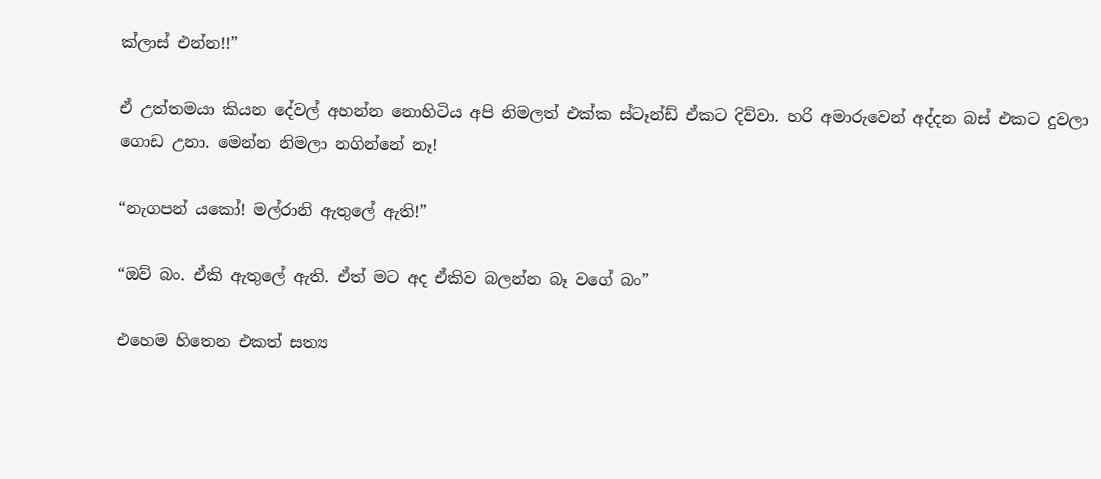ක්ලාස් එන්න!!”

ඒ උත්තමයා කියන දේවල් අහන්න නොහිටිය අපි නිමලත් එක්ක ස්ටෑන්ඩ් ඒකට දිව්වා. හරි අමාරුවෙන් අද්දන බස් එකට දුවලා ගොඩ උනා. මෙන්න නිමලා නගින්නේ නෑ!

“නැගපන් යකෝ! මල්රානි ඇතුලේ ඇති!”

“ඔව් බං. ඒකි ඇතුලේ ඇති. ඒත් මට අද ඒකිව බලන්න බෑ වගේ බං”

එහෙම හිතෙන එකත් සත්‍ය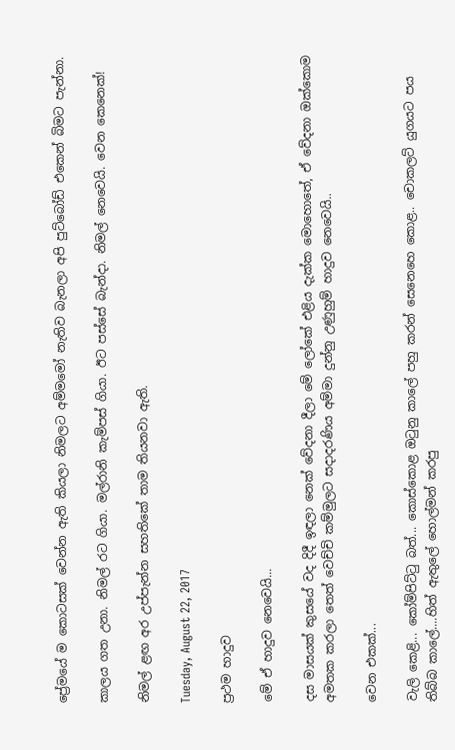ප්‍රේමයේ ම කොටසක් වෙන්න ඇති කියලා නිමලට අම්මමෝ නැතිව බැනලා අපි පුට්බෝඩ් එකෙන් බිමට පැන්නා.

කාලය ගත උනා. නිමල් රට ගියා. මල්රානි කැම්පස් ගියා. ඊට පස්සේ බැන්දා. නිමල් නෙවෙයි. වෙන කෙනෙක්!

නිමල් ළඟ අර උප්පැන්න සහතිකේ තාම තියනවා ඇති.

Tuesday, August 22, 2017

ප්‍රථම හාදුව

මේ ඒ හාදුව නෙවෙයි...

දස මාසයක් කුසයේ වද දිදී ඉඳලා නෙක් වේදනා දීලා මේ ලෝකේ එළිය දැක්ක මොහොතේ, ඒ වේදනා ඔක්කොම අමතක කරලා තෙත් වෙච්චි කම්මුලට සදාදරණිය අම්මා දුන්නු උණුහුම් හාදුව නෙවෙයි..

වෙන එකක්...

වැලි කෙළි... කෝම්පිට්ටු බත්... කොස්කොළ ඔටුනු කාලේ පහු කරන් සෙනෙහෙ කොළ.. චොකලට් යුගයට පය තිබ්බ කාලේ....හිත් ඇතුලේ හොල්මන් කරපු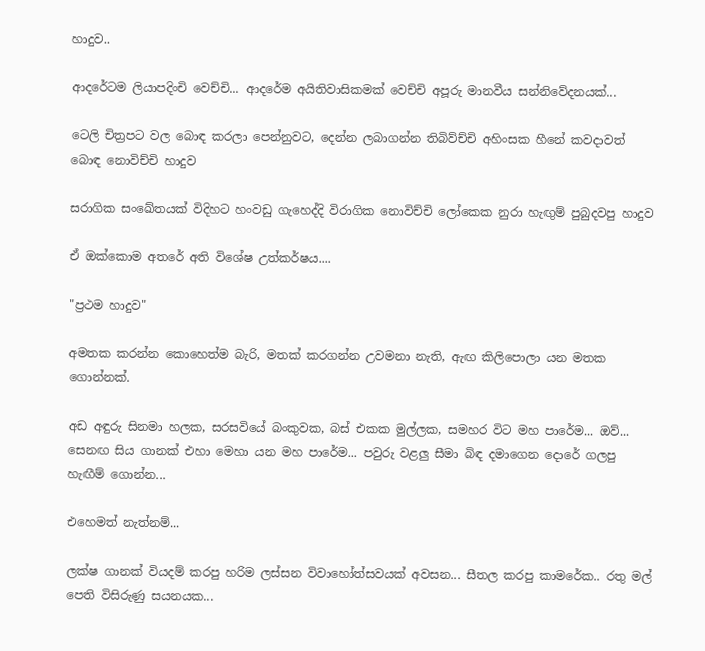හාදුව..

ආදරේටම ලියාපදිංචි වෙච්චි... ආදරේම අයිතිවාසිකමක් වෙච්චි අපූරු මානවීය සන්නිවේදනයක්...

ටෙලි චිත්‍රපට වල බොඳ කරලා පෙන්නුවට, දෙන්න ලබාගන්න තිබිව්ච්චි අහිංසක හීනේ කවදාවත් බොඳ නොවිච්චි හාදුව

සරාගික සංඛේතයක් විදිහට හංවඩු ගැහෙද්දි විරාගික නොවිච්චි ලෝකෙක නුරා හැඟුම් පුබුදවපු හාදුව

ඒ ඔක්කොම අතරේ අති විශේෂ උත්කර්ෂය....

"ප්‍රථම හාදුව"

අමතක කරන්න කොහෙත්ම බැරි, මතක් කරගන්න උවමනා නැති, ඇඟ කිලිපොලා යන මතක ගොන්නක්.

අඩ අඳුරු සිනමා හලක, සරසවියේ බංකුවක, බස් එකක මුල්ලක, සමහර විට මහ පාරේම... ඔව්... සෙනඟ සිය ගානක් එහා මෙහා යන මහ පාරේම... පවුරු වළලු සීමා බිඳ දමාගෙන දොරේ ගලපු හැඟීම් ගොන්න...

එහෙමත් නැත්නම්...

ලක්ෂ ගානක් වියදම් කරපු හරිම ලස්සන විවාහෝත්සවයක් අවසන... සීතල කරපු කාමරේක.. රතු මල් පෙති විසිරුණු සයනයක...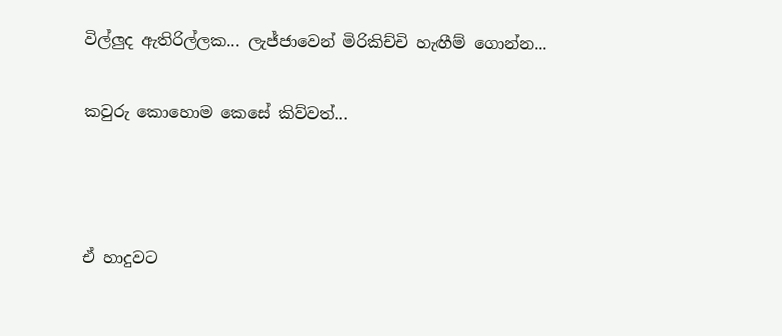විල්ලුද ඇතිරිල්ලක... ලැජ්ජාවෙන් මිරිකිච්චි හැඟීම් ගොන්න...

කවුරු කොහොම කෙසේ කිව්වත්...



ඒ හාදුවට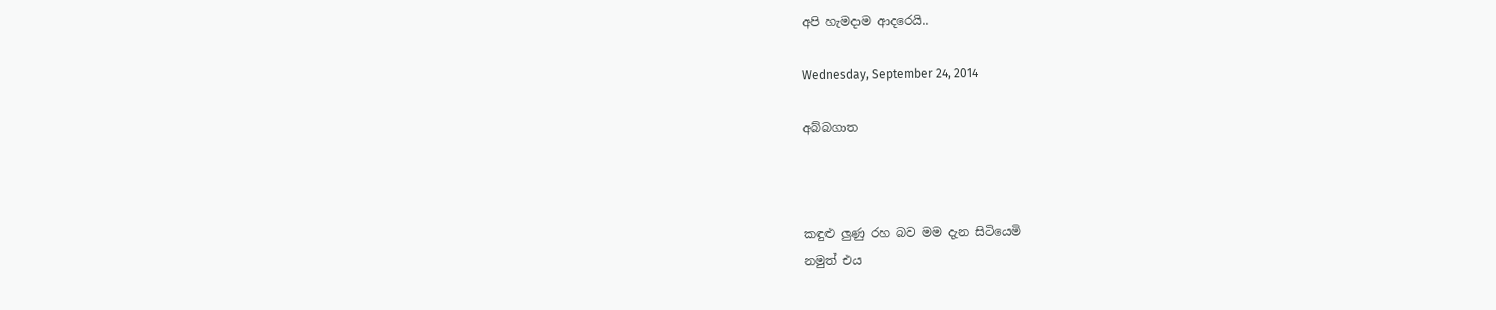අපි හැමදාම ආදරෙයි..

Wednesday, September 24, 2014

අබ්බගාත



කඳුළු ලුණු රහ බව මම දැන සිටියෙමි
නමුත් එය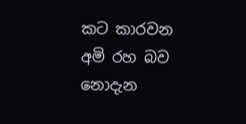කට කාරවන අමි රහ බව නොදැන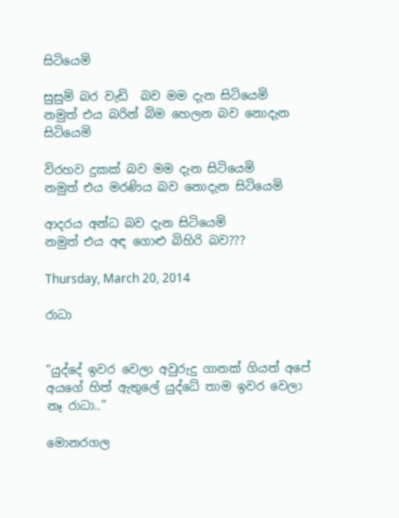සිටියෙමි

සුසුම් බර වැඩි  බව මම දැන සිටියෙමි
නමුත් එය බරින් බිම හෙලන බව නොදැන සිටියෙමි

විරහව දුකක් බව මම දැන සිටියෙමි
නමුත් එය මරණිය බව නොදැන සිටියෙමි

ආදරය අන්ධ බව දැන සිටියෙමි
නමුත් එය අඳ ගොළු බිහිරි බව???

Thursday, March 20, 2014

රාධා


“යුද්දේ ඉවර වෙලා අවුරුදු ගානක් ගියත් අපේ අයගේ හිත් ඇතුලේ යුද්ධේ තාම ඉවර වෙලා නෑ රාධා..”

මොනරගල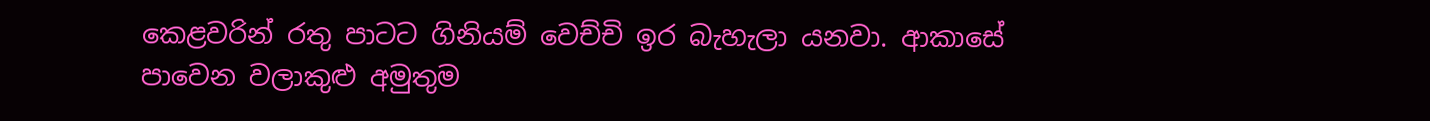කෙළවරින් රතු පාටට ගිනියම් වෙච්චි ඉර බැහැලා යනවා. ආකාසේ පාවෙන වලාකුළු අමුතුම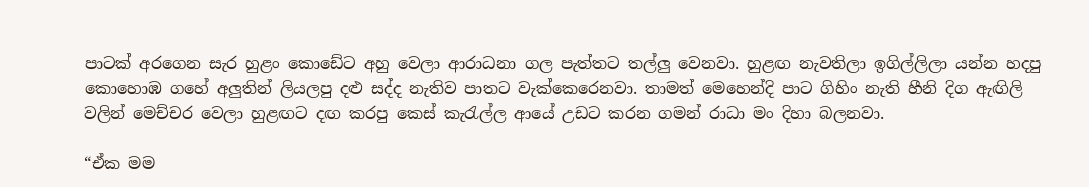පාටක් අරගෙන සැර හුළං කොඩේට අහු වෙලා ආරාධනා ගල පැත්තට තල්ලු වෙනවා. හුළඟ නැවතිලා ඉගිල්ලිලා යන්න හදපු කොහොඹ ගහේ අලුතින් ලියලපු දළු සද්ද නැතිව පාතට වැක්කෙරෙනවා. තාමත් මෙහෙන්දි පාට ගිහිං නැති හීනි දිග ඇඟිලි වලින් මෙච්චර වෙලා හුළඟට දඟ කරපු කෙස් කැරැල්ල ආයේ උඩට කරන ගමන් රාධා මං දිහා බලනවා.

“ඒක මම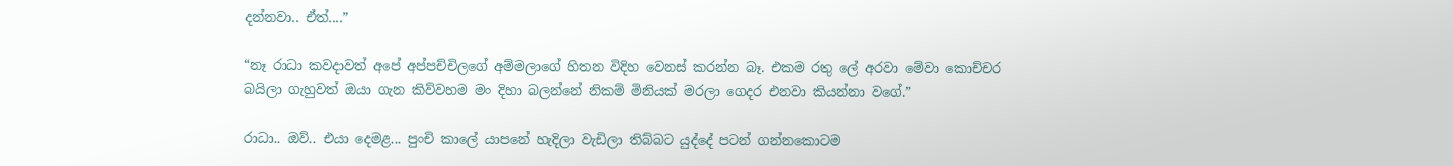දන්නවා.. ඒත්....”

“නෑ රාධා කවදාවත් අපේ අප්පච්චිලගේ අම්මලාගේ හිතන විදිහ වෙනස් කරන්න බෑ. එකම රතු ලේ අරවා මේවා කොච්චර බයිලා ගැහුවත් ඔයා ගැන කිව්වහම මං දිහා බලන්නේ නිකම් මිනියක් මරලා ගෙදර එනවා කියන්නා වගේ.”

රාධා.. ඔව්.. එයා දෙමළ... පුංචි කාලේ යාපනේ හැදිලා වැඩිලා තිබ්බට යුද්දේ පටන් ගන්නකොටම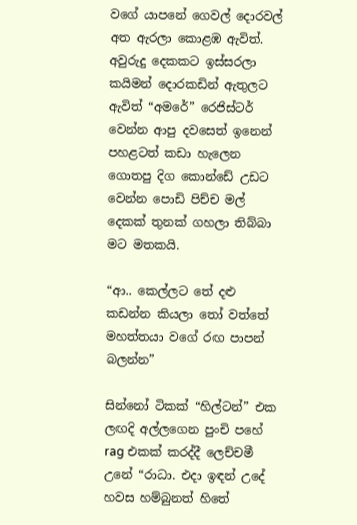වගේ යාපනේ ගෙවල් දොරවල් අත ඇරලා කොළඹ ඇවිත්. අවුරුදු දෙකකට ඉස්සරලා කයිමන් දොරකඩින් ඇතුලට ඇවිත් “අමරේ” රෙජිස්ටර් වෙන්න ආපු දවසෙත් ඉනෙන් පහළටත් කඩා හැලෙන ගොතපු දිග කොන්ඩේ උඩට වෙන්න පොඩි පිච්ච මල් දෙකක් තුනක් ගහලා තිබ්බා මට මතකයි.

“ආ.. කෙල්ලට තේ දළු කඩන්න කියලා තෝ වත්තේ මහත්තයා වගේ රඟ පාපන් බලන්න”

සින්නෝ ටිකක් “හිල්ටන්” එක ලඟදි අල්ලගෙන පුංචි පහේ rag එකක් කරද්දී ලෙච්චමී උනේ “රාධා. එදා ඉඳන් උදේ හවස හම්බුනත් හිතේ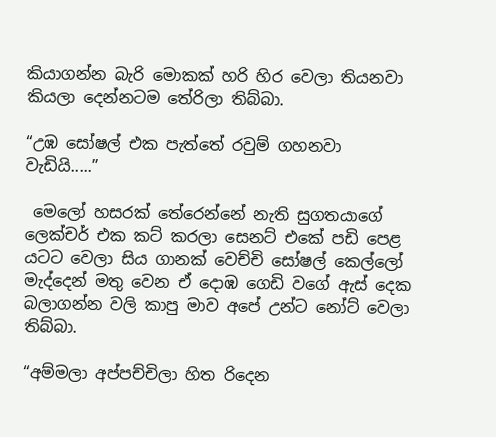කියාගන්න බැරි මොකක් හරි හිර වෙලා තියනවා කියලා දෙන්නටම තේරිලා තිබ්බා.

“උඹ සෝෂල් එක පැත්තේ රවුම් ගහනවා වැඩියි.....”

 මෙලෝ හසරක් තේරෙන්නේ නැති සුගතයාගේ ලෙක්චර් එක කට් කරලා සෙනට් එකේ පඩි පෙළ යටට වෙලා සිය ගානක් වෙච්චි සෝෂල් කෙල්ලෝ මැද්දෙන් මතු වෙන ඒ දොඹ ගෙඩි වගේ ඇස් දෙක බලාගන්න වලි කාපු මාව අපේ උන්ට නෝට් වෙලා තිබ්බා.

“අම්මලා අප්පච්චිලා හිත රිදෙන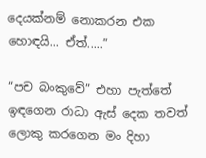දෙයක්නම් නොකරන එක හොඳයි... ඒත්.....”

“පච බංකුවේ” එහා පැත්තේ ඉඳගෙන රාධා ඇස් දෙක තවත් ලොකු කරගෙන මං දිහා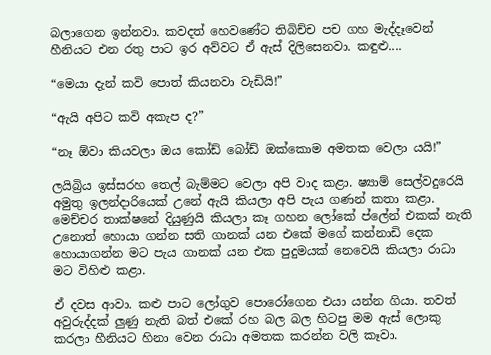බලාගෙන ඉන්නවා. කවදත් හෙවණේට තිබිච්ච පච ගහ මැද්දෑවෙන් හීනියට එන රතු පාට ඉර අව්වට ඒ ඇස් දිලිසෙනවා. කඳුළු....

“මෙයා දැන් කවි පොත් කියනවා වැඩියි!”

“ඇයි අපිට කවි අකැප ද?”

“නෑ ඕවා කියවලා ඔය කෝඩ් බෝඩ් ඔක්කොම අමතක වෙලා යයි!”

ලයිබ්‍රිය ඉස්සරහ තෙල් බැම්මට වෙලා අපි වාද කළා. ෂ්‍යාම් සෙල්වදුරෙයි අමුතු ඉලන්දාරියෙක් උනේ ඇයි කියලා අපි පැය ගණන් කතා කළා. මෙච්චර තාක්ෂනේ දියුණුයි කියලා කෑ ගහන ලෝකේ ප්ලේන් එකක් නැති උනොත් හොයා ගන්න සති ගානක් යන එකේ මගේ කන්නාඩි දෙක හොයාගන්න මට පැය ගානක් යන එක පුදුමයක් නෙවෙයි කියලා රාධා මට විහිළු කළා.

ඒ දවස ආවා. කළු පාට ලෝගුව පොරෝගෙන එයා යන්න ගියා. තවත් අවුරුද්දක් ලුණු නැති බත් එකේ රහ බල බල හිටපු මම ඇස් ලොකු කරලා හීනියට හිනා වෙන රාධා අමතක කරන්න වලි කෑවා.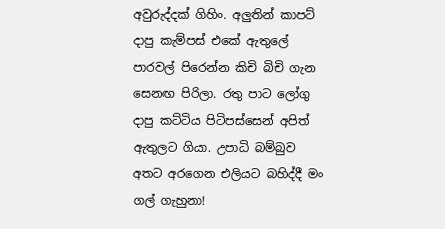අවුරුද්දක් ගිහිං. අලුතින් කාපට් දාපු කැම්පස් එකේ ඇතුලේ පාරවල් පිරෙන්න කිචි බිචි ගැන සෙනඟ පිරිලා. රතු පාට ලෝගු දාපු කට්ටිය පිටිපස්සෙන් අපිත් ඇතුලට ගියා. උපාධි බම්බුව අතට අරගෙන එලියට බහිද්දී මං ගල් ගැහුනා!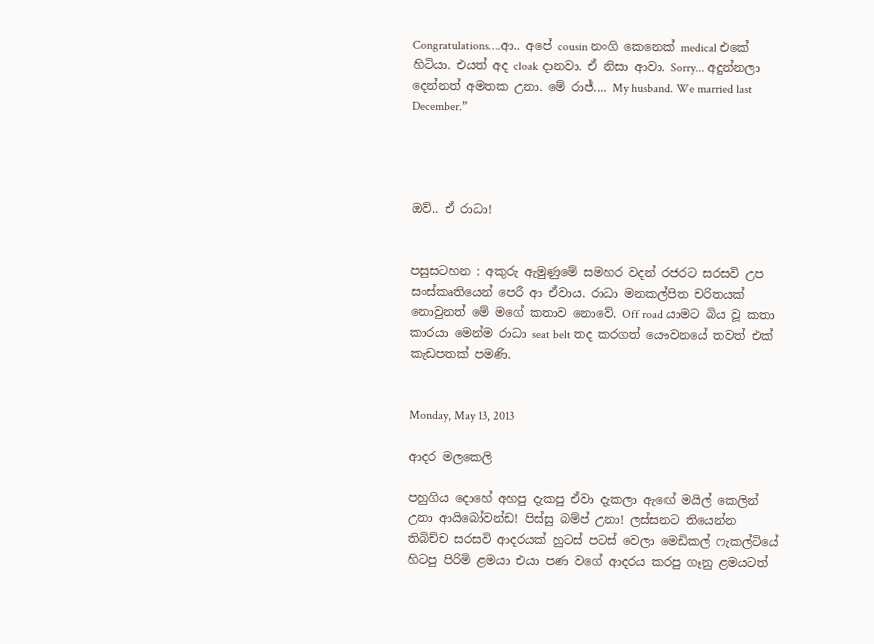Congratulations….ආ.. අපේ cousin නංගි කෙනෙක් medical එකේ හිටියා. එයත් අද cloak දානවා. ඒ නිසා ආවා. Sorry... අදුන්නලා දෙන්නත් අමතක උනා. මේ රාජ්.... My husband. We married last December.”




ඔව්.. ඒ රාධා!


පසුසටහන : අකුරු ඇමුණුමේ සමහර වදන් රජරට සරසවි උප සංස්කෘතියෙන් පෙරී ආ ඒවාය. රාධා මනකල්පිත චරිතයක් නොවුනත් මේ මගේ කතාව නොවේ. Off road යාමට බිය වූ කතා කාරයා මෙන්ම රාධා seat belt තද කරගත් යෞවනයේ තවත් එක් කැඩපතක් පමණි.


Monday, May 13, 2013

ආදර මලකෙලි

පහුගිය දොහේ අහපු දැකපු ඒවා දැකලා ඇඟේ මයිල් කෙලින් උනා ආයිබෝවන්ඩ! පිස්සු බම්ප් උනා! ලස්සනට තියෙන්න තිබිච්ච සරසවි ආදරයක් හුටස් පටස් වෙලා මෙඩිකල් ෆැකල්ටියේ හිටපු පිරිමි ළමයා එයා පණ වගේ ආදරය කරපු ගෑනු ළමයටත්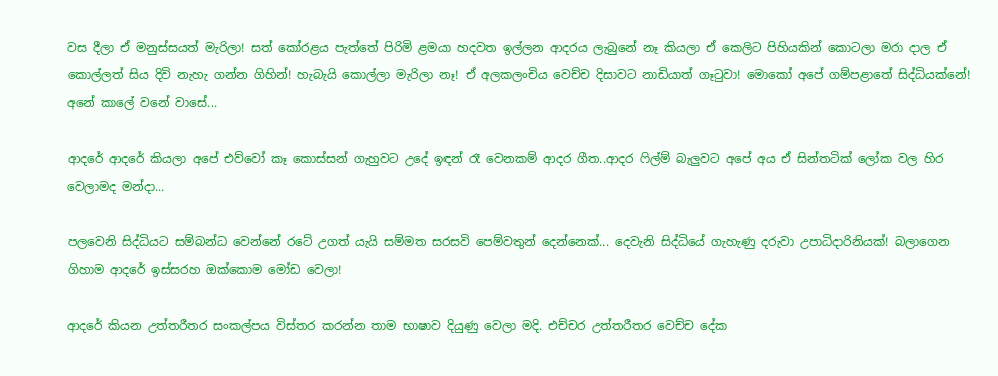වස දීලා ඒ මනුස්සයත් මැරිලා! සත් කෝරළය පැත්තේ පිරිමි ළමයා හදවත ඉල්ලන ආදරය ලැබුනේ නෑ කියලා ඒ කෙලිට පිහියකින් කොටලා මරා දාල ඒ කොල්ලත් සිය දිවි නැහැ ගන්න ගිහින්! හැබැයි කොල්ලා මැරිලා නෑ! ඒ අලකලංචිය වෙච්ච දිසාවට නාඩියාත් ගෑටුවා! මොකෝ අපේ ගම්පළාතේ සිද්ධියක්නේ! අනේ කාලේ වනේ වාසේ...

ආදරේ ආදරේ කියලා අපේ එව්වෝ කෑ කොස්සන් ගැහුවට උදේ ඉඳන් රෑ වෙනකම් ආදර ගීත..ආදර ෆිල්ම් බැලුවට අපේ අය ඒ සින්තටික් ලෝක වල හිර වෙලාමද මන්දා...

පලවෙනි සිද්ධියට සම්බන්ධ වෙන්නේ රටේ උගත් යැයි සම්මත සරසවි පෙම්වතුන් දෙන්නෙක්... දෙවැනි සිද්ධියේ ගැහැණු දරුවා උපාධිදාරිනියක්! බලාගෙන ගිහාම ආදරේ ඉස්සරහ ඔක්කොම මෝඩ වෙලා!

ආදරේ කියන උත්තරීතර සංකල්පය විස්තර කරන්න තාම භාෂාව දියුණු වෙලා මදි. එච්චර උත්තරීතර වෙච්ච දේක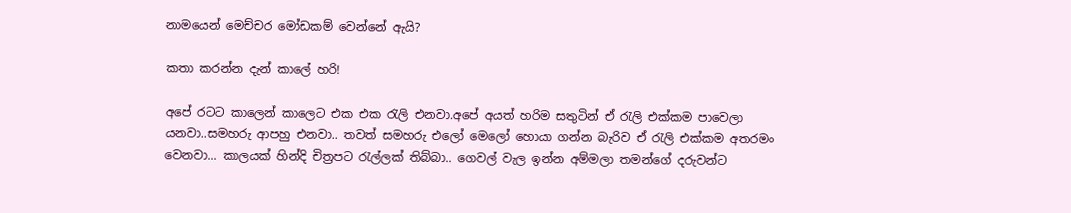නාමයෙන් මෙච්චර මෝඩකම් වෙන්නේ ඇයි?

කතා කරන්න දැන් කාලේ හරි!

අපේ රටට කාලෙන් කාලෙට එක එක රැලි එනවා.අපේ අයත් හරිම සතුටින් ඒ රැලි එක්කම පාවෙලා යනවා..සමහරු ආපහු එනවා.. තවත් සමහරු එලෝ මෙලෝ හොයා ගන්න බැරිව ඒ රැලි එක්කම අතරමං වෙනවා... කාලයක් හින්දි චිත්‍රපට රැල්ලක් තිබ්බා.. ගෙවල් වැල ඉන්න අම්මලා තමන්ගේ දරුවන්ට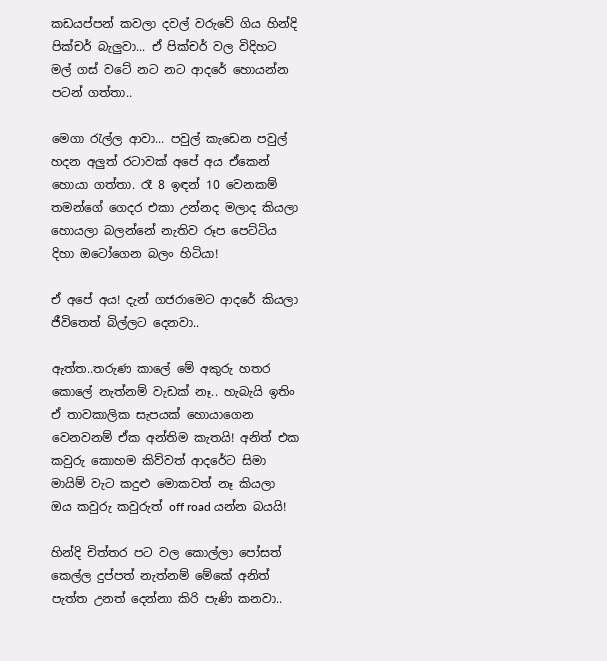කඩයප්පන් කවලා දවල් වරුවේ ගිය හින්දි පික්චර් බැලුවා... ඒ පික්චර් වල විදිහට මල් ගස් වටේ නට නට ආදරේ හොයන්න පටන් ගත්තා..

මෙගා රැල්ල ආවා... පවුල් කැඩෙන පවුල් හදන අලුත් රටාවක් අපේ අය ඒකෙන් හොයා ගත්තා. රෑ 8 ඉඳන් 10 වෙනකම් තමන්ගේ ගෙදර එකා උන්නද මලාද කියලා හොයලා බලන්නේ නැතිව රූප පෙට්ටිය දිහා ඔටෝගෙන බලං හිටියා!

ඒ අපේ අය! දැන් ගජරාමෙට ආදරේ කියලා ජීවිතෙත් බිල්ලට දෙනවා..

ඇත්ත..තරුණ කාලේ මේ අකුරු හතර කොලේ නැත්නම් වැඩක් නෑ.. හැබැයි ඉතිං ඒ තාවකාලික සැපයක් හොයාගෙන වෙනවනම් ඒක අන්තිම කැතයි! අනිත් එක කවුරු කොහම කිව්වත් ආදරේට සිමා මායිම් වැට කදුළු මොකවත් නෑ කියලා ඔය කවුරු කවුරුත් off road යන්න බයයි!

හින්දි චිත්තර පට වල කොල්ලා පෝසත් කෙල්ල දුප්පත් නැත්නම් මේකේ අනිත් පැත්ත උනත් දෙන්නා කිරි පැණි කනවා..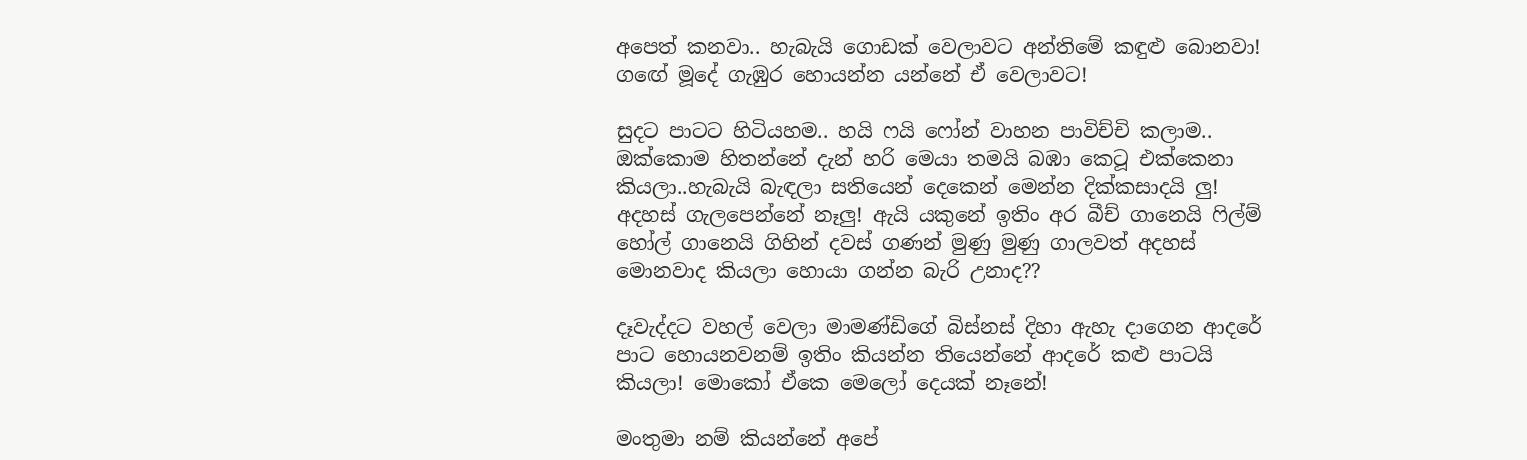අපෙත් කනවා.. හැබැයි ගොඩක් වෙලාවට අන්තිමේ කඳුළු බොනවා! ගඟේ මූදේ ගැඹුර හොයන්න යන්නේ ඒ වෙලාවට!

සුදට පාටට හිටියහම.. හයි ෆයි ෆෝන් වාහන පාවිච්චි කලාම.. ඔක්කොම හිතන්නේ දැන් හරි මෙයා තමයි බඹා කෙටූ එක්කෙනා කියලා..හැබැයි බැඳලා සතියෙන් දෙකෙන් මෙන්න දික්කසාදයි ලු! අදහස් ගැලපෙන්නේ නෑලු! ඇයි යකුනේ ඉතිං අර බීච් ගානෙයි ෆිල්ම් හෝල් ගානෙයි ගිහින් දවස් ගණන් මුණු මුණු ගාලවත් අදහස් මොනවාද කියලා හොයා ගන්න බැරි උනාද??

දෑවැද්දට වහල් වෙලා මාමණ්ඩිගේ බිස්නස් දිහා ඇහැ දාගෙන ආදරේ පාට හොයනවනම් ඉතිං කියන්න තියෙන්නේ ආදරේ කළු පාටයි කියලා! මොකෝ ඒකෙ මෙලෝ දෙයක් නෑනේ!

මංතුමා නම් කියන්නේ අපේ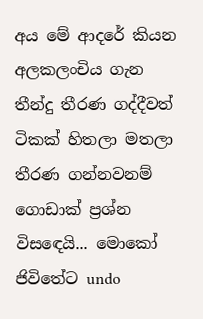අය මේ ආදරේ කියන අලකලංචිය ගැන තීන්දු තීරණ ගද්දීවත් ටිකක් හිතලා මතලා තීරණ ගන්නවනම් ගොඩාක් ප්‍රශ්න විසඳෙයි... මොකෝ ජිවිතේට undo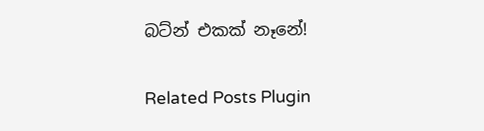බට්න් එකක් නෑනේ!

Related Posts Plugin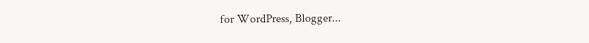for WordPress, Blogger...